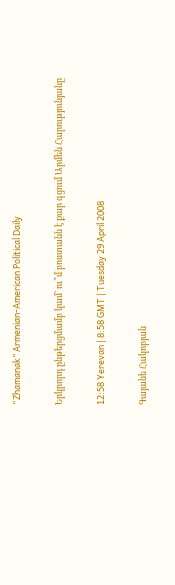“Zhamanak” Armenian-American Political Daily

Երկրորդ ընթերցմամբ կամ` ու՞մ բոստանն է քար գցում Արմեն Հարությունյանը

12:58 Yerevan | 8:58 GMT | Tuesday 29 April 2008

Գայանե Հակոբյան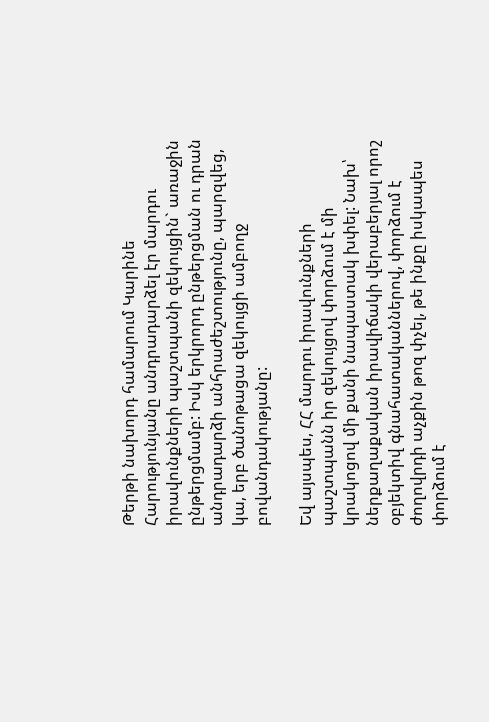Թերթի նախորդ համարում Կարինե Հարությունյանը անդրադարձել էր մարդու իրավունքների պաշտպանի զեկույցին` առաջին ընթերցմամբ: Իսկ երկրորդ ընթերցման ու դրան անդրադարձի անհրաժեշտությունը, պարզվեց, կա, երբ ծանոթացա զեկույցի ամբողջ բովանդակությանը:

Եվ այսպես, ՀՀ մարդու իրավունքների պաշտպանն իր զեկույցով փորձում է մի կրակոցով մի քանի նապաստակ խփել: Նախ՝ ներքաղաքական իրավիճակի վերաբերյալ որոշ օբյեկտիվ գնահատականներով, փորձում է ժողովրդի աչքին թոզ փչել, թե ինքը իսկապես փորձում է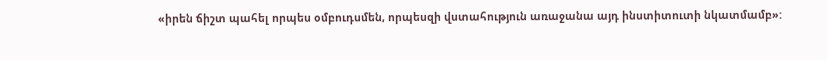«իրեն ճիշտ պահել որպես օմբուդսմեն, որպեսզի վստահություն առաջանա այդ ինստիտուտի նկատմամբ»: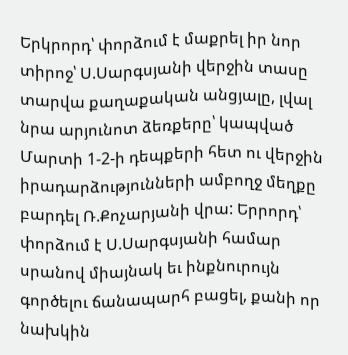Երկրորդ՝ փորձում է մաքրել իր նոր տիրոջ՝ Ս.Սարգսյանի վերջին տասը տարվա քաղաքական անցյալը, լվալ նրա արյունոտ ձեռքերը՝ կապված Մարտի 1-2-ի դեպքերի հետ ու վերջին իրադարձությունների ամբողջ մեղքը բարդել Ռ.Քոչարյանի վրա: Երրորդ՝ փորձում է Ս.Սարգսյանի համար սրանով միայնակ եւ ինքնուրույն գործելու ճանապարհ բացել, քանի որ նախկին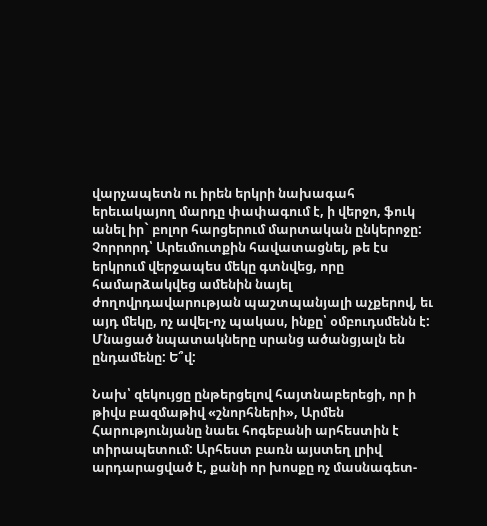վարչապետն ու իրեն երկրի նախագահ երեւակայող մարդը փափագում է, ի վերջո, ֆուկ անել իր` բոլոր հարցերում մարտական ընկերոջը: Չորրորդ՝ Արեւմուտքին հավատացնել, թե էս երկրում վերջապես մեկը գտնվեց, որը համարձակվեց ամենին նայել ժողովրդավարության պաշտպանյալի աչքերով, եւ այդ մեկը, ոչ ավել-ոչ պակաս, ինքը՝ օմբուդսմենն է: Մնացած նպատակները սրանց ածանցյալն են ընդամենը: Ե՞վ:

Նախ՝ զեկույցը ընթերցելով հայտնաբերեցի, որ ի թիվս բազմաթիվ «շնորհների», Արմեն Հարությունյանը նաեւ հոգեբանի արհեստին է տիրապետում: Արհեստ բառն այստեղ լրիվ արդարացված է, քանի որ խոսքը ոչ մասնագետ-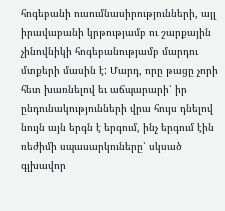հոգեբանի ուսումնասիրությունների, այլ իրավաբանի կրթությամբ ու շարքային չինովնիկի հոգեբանությամբ մարդու մտքերի մասին է: Մարդ, որը թացը չորի հետ խառնելով եւ աճպարարի՝ իր ընդունակությունների վրա հույս դնելով նույն այն երգն է երգում, ինչ երգում էին ռեժիմի սպասարկուները՝ սկսած գլխավոր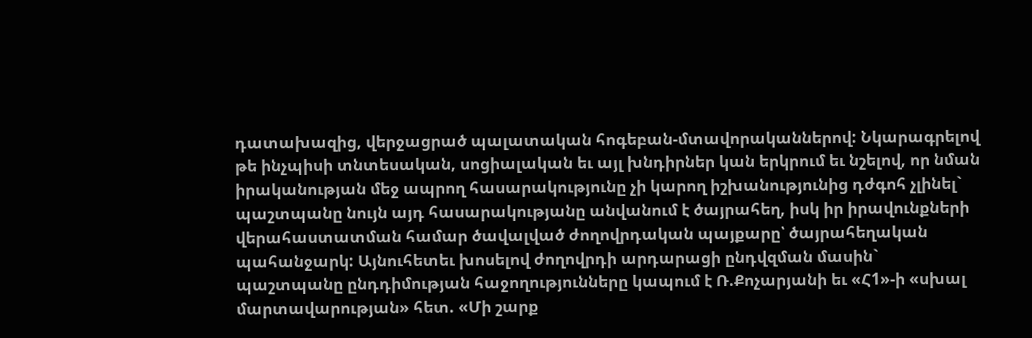դատախազից, վերջացրած պալատական հոգեբան-մտավորականներով: Նկարագրելով թե ինչպիսի տնտեսական, սոցիալական եւ այլ խնդիրներ կան երկրում եւ նշելով, որ նման իրականության մեջ ապրող հասարակությունը չի կարող իշխանությունից դժգոհ չլինել` պաշտպանը նույն այդ հասարակությանը անվանում է ծայրահեղ, իսկ իր իրավունքների վերահաստատման համար ծավալված ժողովրդական պայքարը՝ ծայրահեղական պահանջարկ: Այնուհետեւ խոսելով ժողովրդի արդարացի ընդվզման մասին` պաշտպանը ընդդիմության հաջողությունները կապում է Ռ.Քոչարյանի եւ «Հ1»-ի «սխալ մարտավարության» հետ. «Մի շարք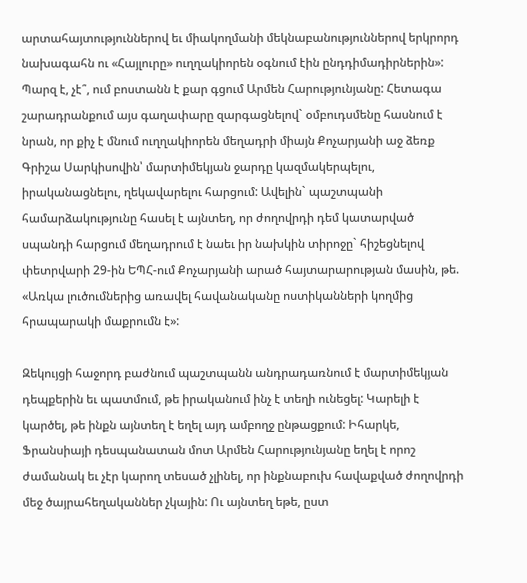արտահայտություններով եւ միակողմանի մեկնաբանություններով երկրորդ նախագահն ու «Հայլուրը» ուղղակիորեն օգնում էին ընդդիմադիրներին»: Պարզ է, չէ՞, ում բոստանն է քար գցում Արմեն Հարությունյանը: Հետագա շարադրանքում այս գաղափարը զարգացնելով` օմբուդսմենը հասնում է նրան, որ քիչ է մնում ուղղակիորեն մեղադրի միայն Քոչարյանի աջ ձեռք Գրիշա Սարկիսովին՝ մարտիմեկյան ջարդը կազմակերպելու, իրականացնելու, ղեկավարելու հարցում: Ավելին` պաշտպանի համարձակությունը հասել է այնտեղ, որ ժողովրդի դեմ կատարված սպանդի հարցում մեղադրում է նաեւ իր նախկին տիրոջը` հիշեցնելով փետրվարի 29-ին ԵՊՀ-ում Քոչարյանի արած հայտարարության մասին, թե. «Առկա լուծումներից առավել հավանականը ոստիկանների կողմից հրապարակի մաքրումն է»:

Զեկույցի հաջորդ բաժնում պաշտպանն անդրադառնում է մարտիմեկյան դեպքերին եւ պատմում, թե իրականում ինչ է տեղի ունեցել: Կարելի է կարծել, թե ինքն այնտեղ է եղել այդ ամբողջ ընթացքում: Իհարկե, Ֆրանսիայի դեսպանատան մոտ Արմեն Հարությունյանը եղել է որոշ ժամանակ եւ չէր կարող տեսած չլինել, որ ինքնաբուխ հավաքված ժողովրդի մեջ ծայրահեղականներ չկային: Ու այնտեղ եթե, ըստ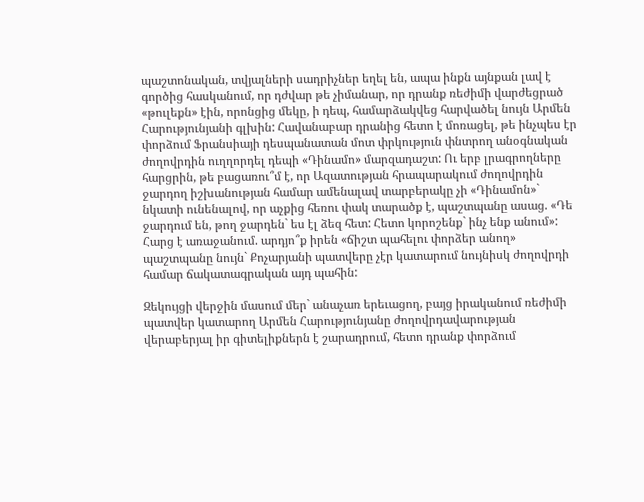պաշտոնական, տվյալների սադրիչներ եղել են, ապա ինքն այնքան լավ է գործից հասկանում, որ դժվար թե չիմանար, որ դրանք ռեժիմի վարժեցրած «թուլեքն» էին, որոնցից մեկը, ի դեպ, համարձակվեց հարվածել նույն Արմեն Հարությունյանի գլխին: Հավանաբար դրանից հետո է մոռացել, թե ինչպես էր փորձում Ֆրանսիայի դեսպանատան մոտ փրկություն փնտրող անօգնական ժողովրդին ուղղորդել դեպի «Դինամո» մարզադաշտ: Ու երբ լրագրողները հարցրին, թե բացառու՞մ է, որ Ազատության հրապարակում ժողովրդին ջարդող իշխանության համար ամենալավ տարբերակը չի «Դինամոն»` նկատի ունենալով, որ աչքից հեռու փակ տարածք է, պաշտպանը ասաց. «Դե ջարդում են, թող ջարդեն` ես էլ ձեզ հետ: Հետո կորոշենք` ինչ ենք անում»: Հարց է առաջանում. արդյո՞ք իրեն «ճիշտ պահելու փորձեր անող» պաշտպանը նույն` Քոչարյանի պատվերը չէր կատարում նույնիսկ ժողովրդի համար ճակատագրական այդ պահին:

Զեկույցի վերջին մասում մեր` անաչառ երեւացող, բայց իրականում ռեժիմի պատվեր կատարող Արմեն Հարությունյանը ժողովրդավարության վերաբերյալ իր գիտելիքներն է շարադրում, հետո դրանք փորձում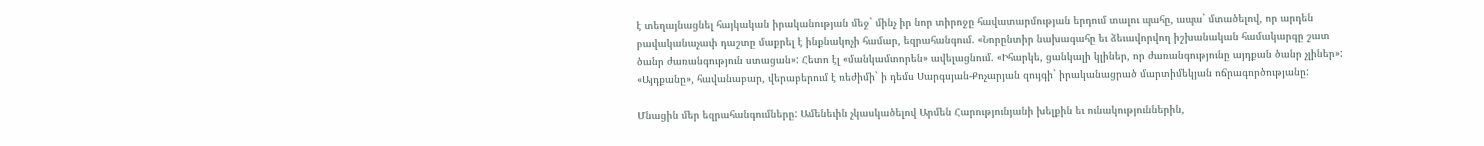է տեղայնացնել հայկական իրականության մեջ` մինչ իր նոր տիրոջը հավատարմության երդում տալու պահը, ապա` մտածելով, որ արդեն բավականաչափ դաշտը մաքրել է ինքնակոչի համար, եզրահանգում. «Նորընտիր նախագահը եւ ձեւավորվող իշխանական համակարգը շատ ծանր ժառանգություն ստացան»: Հետո էլ «մանկամտորեն» ավելացնում. «Իհարկե, ցանկալի կլիներ, որ ժառանգությունը այդքան ծանր չլիներ»: «Այդքանը», հավանաբար, վերաբերում է ռեժիմի` ի դեմս Սարգսյան-Քոչարյան զույգի` իրականացրած մարտիմեկյան ոճրագործությանը:

Մնացին մեր եզրահանգումները: Ամենեւին չկասկածելով Արմեն Հարությունյանի խելքին եւ ունակություններին,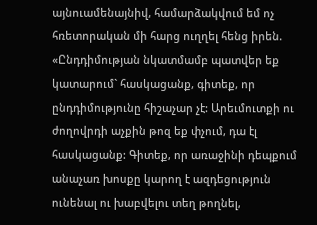այնուամենայնիվ, համարձակվում եմ ոչ հռետորական մի հարց ուղղել հենց իրեն. «Ընդդիմության նկատմամբ պատվեր եք կատարում` հասկացանք, գիտեք, որ ընդդիմությունը հիշաչար չէ: Արեւմուտքի ու ժողովրդի աչքին թոզ եք փչում, դա էլ հասկացանք: Գիտեք, որ առաջինի դեպքում անաչառ խոսքը կարող է ազդեցություն ունենալ ու խաբվելու տեղ թողնել,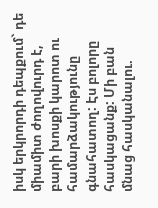իսկ երկրորդի դեպքում` դե միամիտ ժողովուրդ է, բարի խոսքի կարոտ ու համարձակությունը գնահատող: Էս բոլորը հասկացանք: Մի բան մնաց հասկանալու.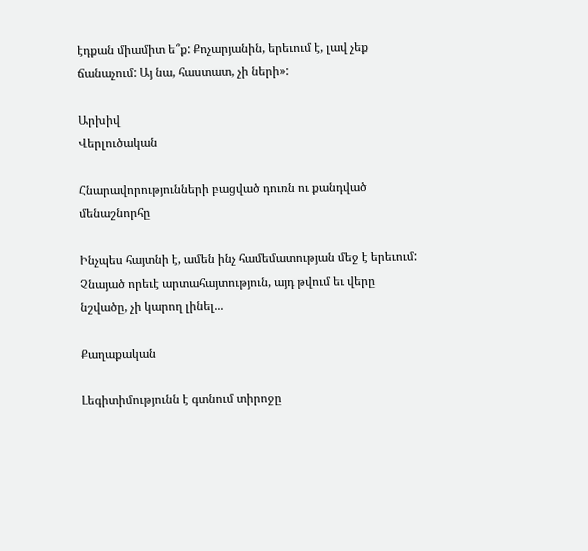էդքան միամիտ ե՞ք: Քոչարյանին, երեւում է, լավ չեք ճանաչում: Այ նա, հաստատ, չի ների»:

Արխիվ
Վերլուծական

Հնարավորությունների բացված դուռն ու քանդված մենաշնորհը

Ինչպես հայտնի է, ամեն ինչ համեմատության մեջ է երեւում: Չնայած որեւէ արտահայտություն, այդ թվում եւ վերը նշվածը, չի կարող լինել...

Քաղաքական

Լեգիտիմությունն է գտնում տիրոջը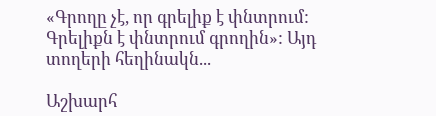«Գրողը չէ, որ գրելիք է փնտրում: Գրելիքն է փնտրում գրողին»: Այդ տողերի հեղինակն...

Աշխարհ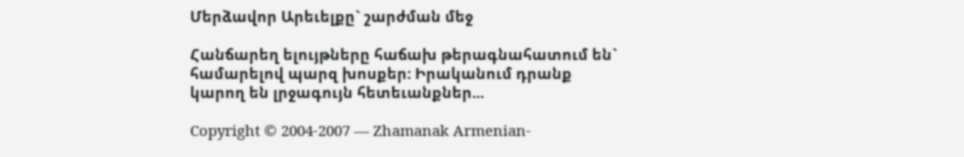Մերձավոր Արեւելքը` շարժման մեջ

Հանճարեղ ելույթները հաճախ թերագնահատում են` համարելով պարզ խոսքեր: Իրականում դրանք կարող են լրջագույն հետեւանքներ...

Copyright © 2004-2007 — Zhamanak Armenian-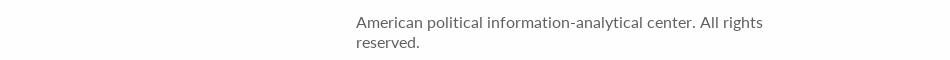American political information-analytical center. All rights reserved.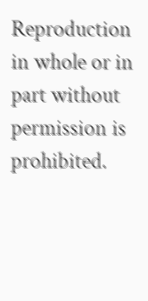Reproduction in whole or in part without permission is prohibited.